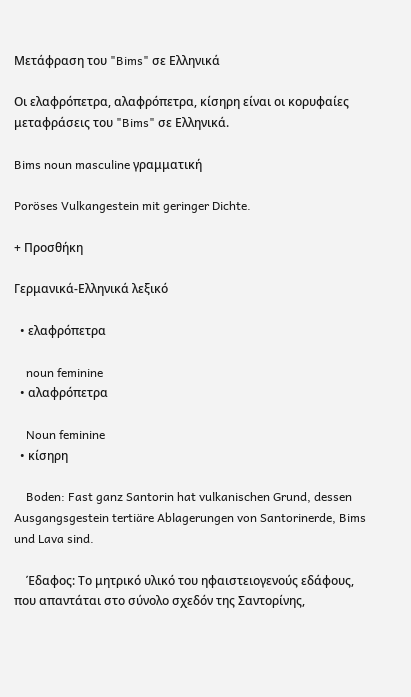Μετάφραση του "Bims" σε Ελληνικά

Οι ελαφρόπετρα, αλαφρόπετρα, κίσηρη είναι οι κορυφαίες μεταφράσεις του "Bims" σε Ελληνικά.

Bims noun masculine γραμματική

Poröses Vulkangestein mit geringer Dichte.

+ Προσθήκη

Γερμανικά-Ελληνικά λεξικό

  • ελαφρόπετρα

    noun feminine
  • αλαφρόπετρα

    Noun feminine
  • κίσηρη

    Boden: Fast ganz Santorin hat vulkanischen Grund, dessen Ausgangsgestein tertiäre Ablagerungen von Santorinerde, Bims und Lava sind.

    Έδαφος: Το μητρικό υλικό του ηφαιστειογενούς εδάφους, που απαντάται στο σύνολο σχεδόν της Σαντορίνης,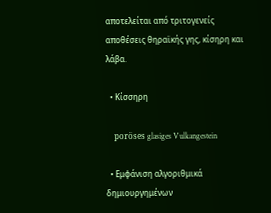αποτελείται από τριτογενείς αποθέσεις θηραϊκής γης, κίσηρη και λάβα.

  • Κίσσηρη

    poröses glasiges Vulkangestein

  • Εμφάνιση αλγοριθμικά δημιουργημένων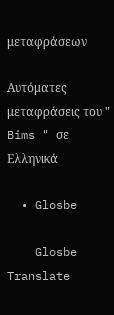μεταφράσεων

Αυτόματες μεταφράσεις του " Bims " σε Ελληνικά

  • Glosbe

    Glosbe Translate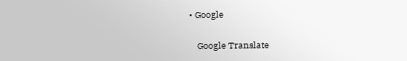• Google

    Google Translate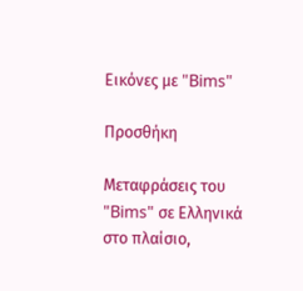Εικόνες με "Bims"

Προσθήκη

Μεταφράσεις του "Bims" σε Ελληνικά στο πλαίσιο,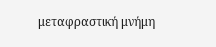μεταφραστική μνήμη